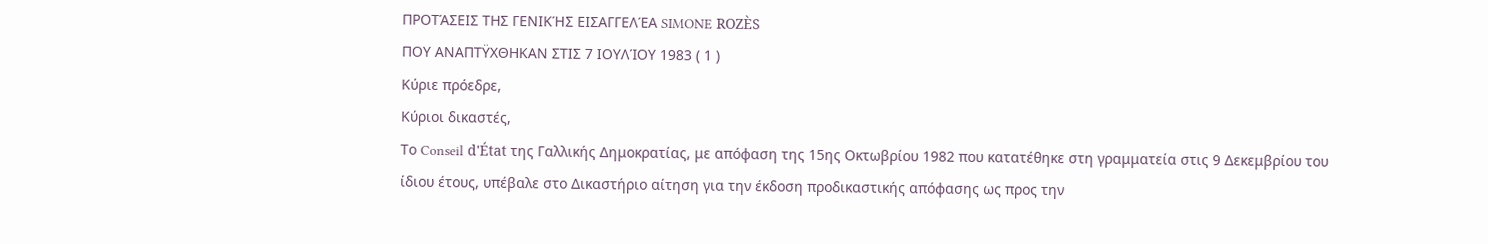ΠΡΟΤΆΣΕΙΣ ΤΗΣ ΓΕΝΙΚΉΣ ΕΙΣΑΓΓΕΛΈΑ SIMONE ROZÈS
ΠΟΥ ΑΝΑΠΤΫΧΘΗΚΑΝ ΣΤΙΣ 7 ΙΟΥΛΊΟΥ 1983 ( 1 )
Κύριε πρόεδρε,
Κύριοι δικαστές,
Το Conseil d'État της Γαλλικής Δημοκρατίας, με απόφαση της 15ης Οκτωβρίου 1982 που κατατέθηκε στη γραμματεία στις 9 Δεκεμβρίου του ίδιου έτους, υπέβαλε στο Δικαστήριο αίτηση για την έκδοση προδικαστικής απόφασης ως προς την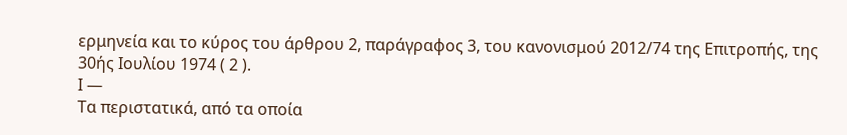ερμηνεία και το κύρος του άρθρου 2, παράγραφος 3, του κανονισμού 2012/74 της Επιτροπής, της 30ής Ιουλίου 1974 ( 2 ).
Ι —
Τα περιστατικά, από τα οποία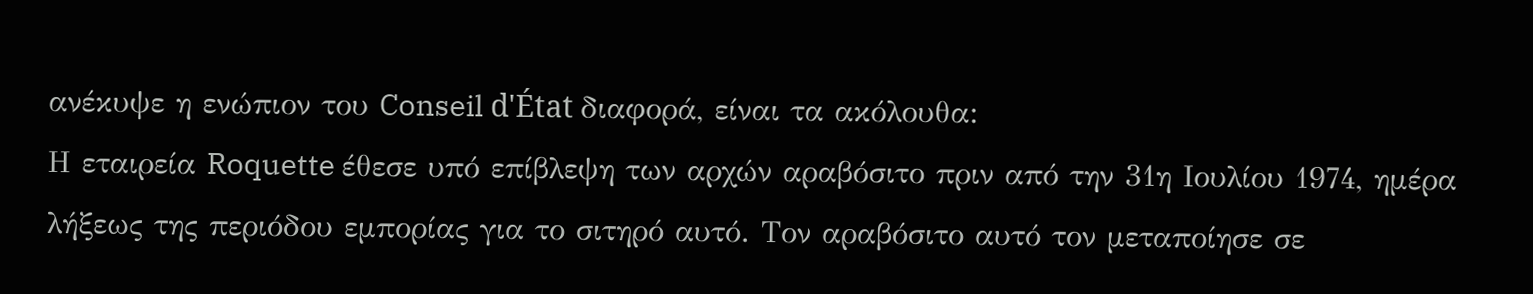ανέκυψε η ενώπιον του Conseil d'État διαφορά, είναι τα ακόλουθα:
Η εταιρεία Roquette έθεσε υπό επίβλεψη των αρχών αραβόσιτο πριν από την 31η Ιουλίου 1974, ημέρα λήξεως της περιόδου εμπορίας για το σιτηρό αυτό. Τον αραβόσιτο αυτό τον μεταποίησε σε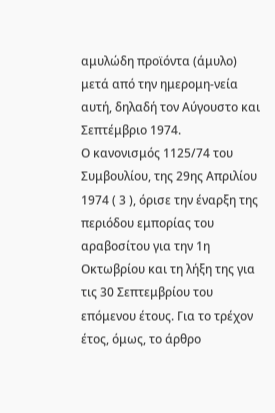αμυλώδη προϊόντα (άμυλο) μετά από την ημερομη-νεία αυτή, δηλαδή τον Αύγουστο και Σεπτέμβριο 1974.
Ο κανονισμός 1125/74 του Συμβουλίου, της 29ης Απριλίου 1974 ( 3 ), όρισε την έναρξη της περιόδου εμπορίας του αραβοσίτου για την 1η Οκτωβρίου και τη λήξη της για τις 30 Σεπτεμβρίου του επόμενου έτους. Για το τρέχον έτος, όμως, το άρθρο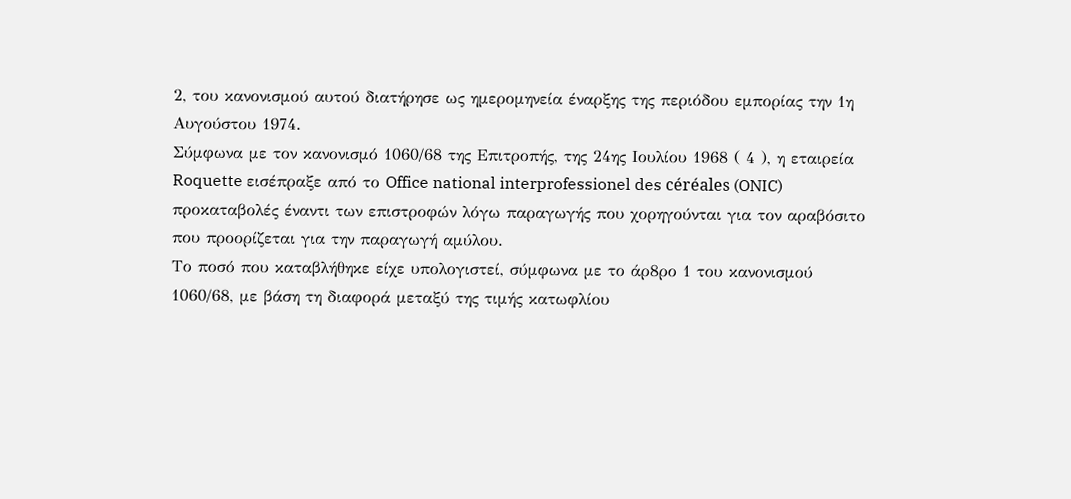2, του κανονισμού αυτού διατήρησε ως ημερομηνεία έναρξης της περιόδου εμπορίας την 1η Αυγούστου 1974.
Σύμφωνα με τον κανονισμό 1060/68 της Επιτροπής, της 24ης Ιουλίου 1968 ( 4 ), η εταιρεία Roquette εισέπραξε από το Office national interprofessionel des céréales (ONIC) προκαταβολές έναντι των επιστροφών λόγω παραγωγής που χορηγούνται για τον αραβόσιτο που προορίζεται για την παραγωγή αμύλου.
Το ποσό που καταβλήθηκε είχε υπολογιστεί, σύμφωνα με το άρ8ρο 1 του κανονισμού 1060/68, με βάση τη διαφορά μεταξύ της τιμής κατωφλίου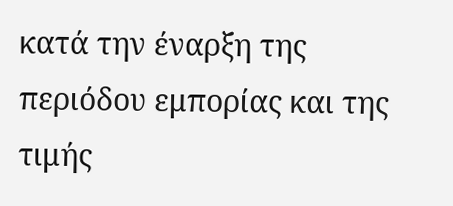κατά την έναρξη της περιόδου εμπορίας και της τιμής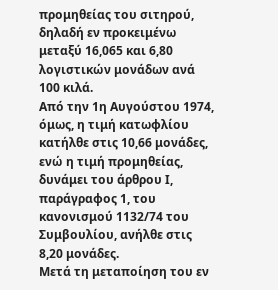προμηθείας του σιτηρού, δηλαδή εν προκειμένω μεταξύ 16,065 και 6,80 λογιστικών μονάδων ανά 100 κιλά.
Από την 1η Αυγούστου 1974, όμως, η τιμή κατωφλίου κατήλθε στις 10,66 μονάδες, ενώ η τιμή προμηθείας, δυνάμει του άρθρου Ι, παράγραφος 1, του κανονισμού 1132/74 του Συμβουλίου, ανήλθε στις 8,20 μονάδες.
Μετά τη μεταποίηση του εν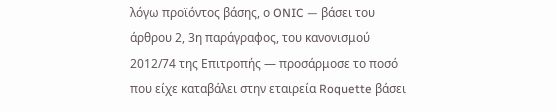λόγω προϊόντος βάσης, ο ONIC — βάσει του άρθρου 2, 3η παράγραφος, του κανονισμού 2012/74 της Επιτροπής — προσάρμοσε το ποσό που είχε καταβάλει στην εταιρεία Roquette βάσει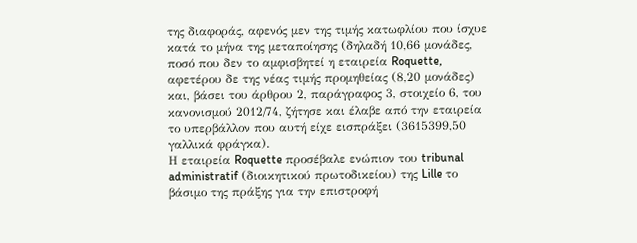της διαφοράς, αφενός μεν της τιμής κατωφλίου που ίσχυε κατά το μήνα της μεταποίησης (δηλαδή 10,66 μονάδες, ποσό που δεν το αμφισβητεί η εταιρεία Roquette, αφετέρου δε της νέας τιμής προμηθείας (8,20 μονάδες) και, βάσει του άρθρου 2, παράγραφος 3, στοιχείο 6, του κανονισμού 2012/74, ζήτησε και έλαβε από την εταιρεία το υπερβάλλον που αυτή είχε εισπράξει (3615399,50 γαλλικά φράγκα).
Η εταιρεία Roquette προσέβαλε ενώπιον του tribunal administratif (διοικητικού πρωτοδικείου) της Lille το βάσιμο της πράξης για την επιστροφή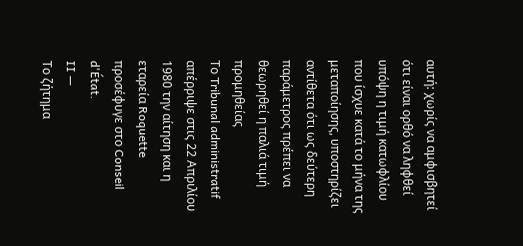αυτή: χωρίς να αμφισβητεί ότι είναι ορθό να ληφθεί υπόψη η τιμή κατωφλίου που ίσχυε κατά το μήνα της μεταποίησης, υποστηρίζει αντίθετα ότι ως δεύτερη παράμετρος πρέπει να θεωρηθεί η παλιά τιμή προμηθείας
Το Tribunal administratif απέρριψε στις 22 Απριλίου 1980 την αίτηση και η εταρεία Roquette προσέφυγε στο Conseil d'État.
II —
Το ζήτημα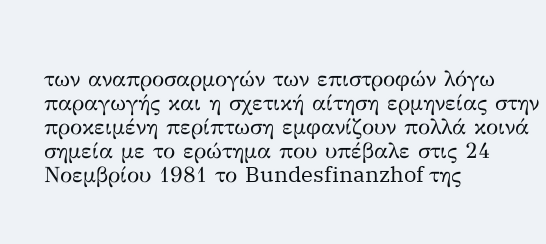των αναπροσαρμογών των επιστροφών λόγω παραγωγής και η σχετική αίτηση ερμηνείας στην προκειμένη περίπτωση εμφανίζουν πολλά κοινά σημεία με το ερώτημα που υπέβαλε στις 24 Νοεμβρίου 1981 το Bundesfinanzhof της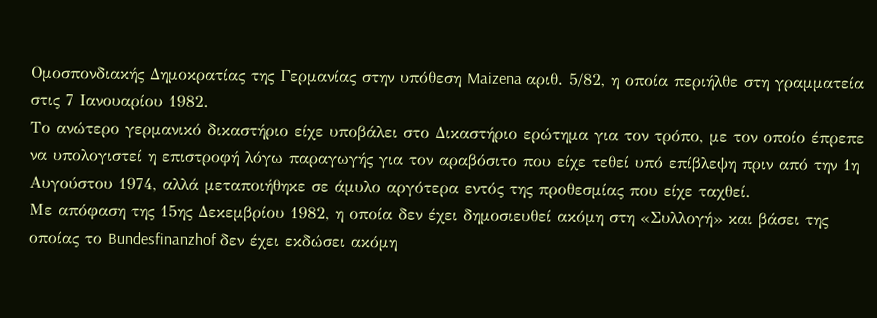Ομοσπονδιακής Δημοκρατίας της Γερμανίας στην υπόθεση Maizena αριθ. 5/82, η οποία περιήλθε στη γραμματεία στις 7 Ιανουαρίου 1982.
Το ανώτερο γερμανικό δικαστήριο είχε υποβάλει στο Δικαστήριο ερώτημα για τον τρόπο, με τον οποίο έπρεπε να υπολογιστεί η επιστροφή λόγω παραγωγής για τον αραβόσιτο που είχε τεθεί υπό επίβλεψη πριν από την 1η Αυγούστου 1974, αλλά μεταποιήθηκε σε άμυλο αργότερα εντός της προθεσμίας που είχε ταχθεί.
Με απόφαση της 15ης Δεκεμβρίου 1982, η οποία δεν έχει δημοσιευθεί ακόμη στη «Συλλογή» και βάσει της οποίας το Bundesfinanzhof δεν έχει εκδώσει ακόμη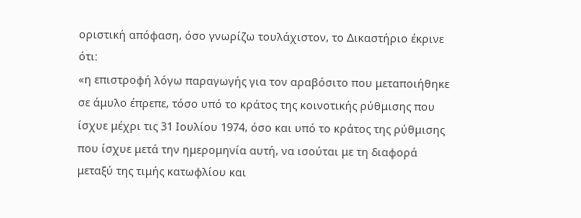οριστική απόφαση, όσο γνωρίζω τουλάχιστον, το Δικαστήριο έκρινε ότι:
«η επιστροφή λόγω παραγωγής για τον αραβόσιτο που μεταποιήθηκε σε άμυλο έπρεπε, τόσο υπό το κράτος της κοινοτικής ρύθμισης που ίσχυε μέχρι τις 31 Ιουλίου 1974, όσο και υπό το κράτος της ρύθμισης που ίσχυε μετά την ημερομηνία αυτή, να ισούται με τη διαφορά μεταξύ της τιμής κατωφλίου και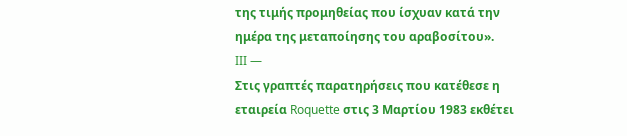της τιμής προμηθείας που ίσχυαν κατά την ημέρα της μεταποίησης του αραβοσίτου».
III —
Στις γραπτές παρατηρήσεις που κατέθεσε η εταιρεία Roquette στις 3 Μαρτίου 1983 εκθέτει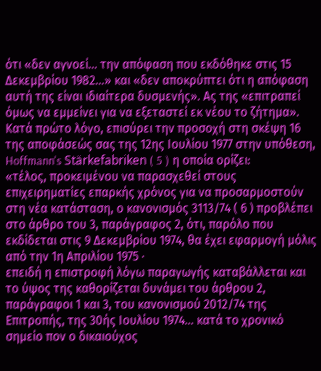ότι «δεν αγνοεί... την απόφαση που εκδόθηκε στις 15 Δεκεμβρίου 1982...» και «δεν αποκρύπτει ότι η απόφαση αυτή της είναι ιδιαίτερα δυσμενής». Ας της «επιτραπεί όμως να εμμείνει για να εξεταστεί εκ νέου το ζήτημα».
Κατά πρώτο λόγο, επισύρει την προσοχή στη σκέψη 16 της αποφάσεώς σας της 12ης Ιουλίου 1977 στην υπόθεση, Hoffmann's Stärkefabriken ( 5 ) η οποία ορίζει:
«τέλος, προκειμένου να παρασχεθεί στους επιχειρηματίες επαρκής χρόνος για να προσαρμοστούν στη νέα κατάσταση, ο κανονισμός 3113/74 ( 6 ) προβλέπει στο άρθρο του 3, παράγραφος 2, ότι, παρόλο που εκδίδεται στις 9 Δεκεμβρίου 1974, θα έχει εφαρμογή μόλις από την 1η Απριλίου 1975 ·
επειδή η επιστροφή λόγω παραγωγής καταβάλλεται και το ύψος της καθορίζεται δυνάμει του άρθρου 2, παράγραφοι 1 και 3, του κανονισμού 2012/74 της Επιτροπής, της 30ής Ιουλίου 1974... κατά το χρονικό σημείο πον ο δικαιούχος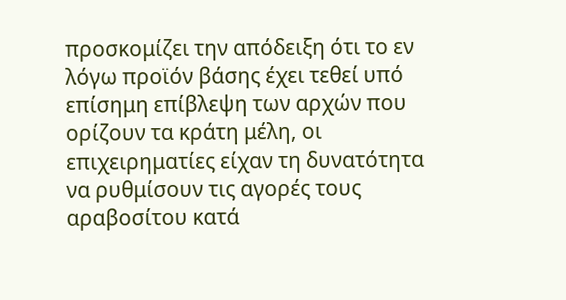προσκομίζει την απόδειξη ότι το εν λόγω προϊόν βάσης έχει τεθεί υπό επίσημη επίβλεψη των αρχών που ορίζουν τα κράτη μέλη, οι επιχειρηματίες είχαν τη δυνατότητα να ρυθμίσουν τις αγορές τους αραβοσίτου κατά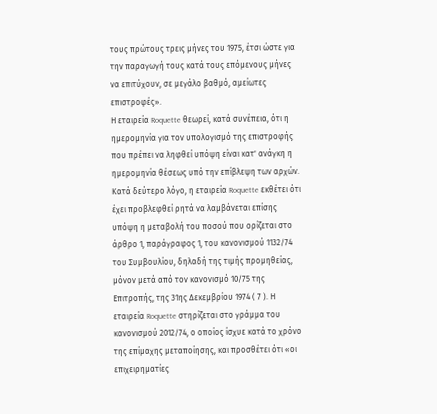τους πρώτους τρεις μήνες του 1975, έτσι ώστε για την παραγωγή τους κατά τους επόμενους μήνες να επιτύχουν, σε μεγάλο βαθμό, αμείωτες επιστροφές».
Η εταιρεία Roquette θεωρεί, κατά συνέπεια, ότι η ημερομηνία για τον υπολογισμό της επιστροφής που πρέπει να ληφθεί υπόψη είναι κατ' ανάγκη η ημερομηνία θέσεως υπό την επίβλεψη των αρχών.
Κατά δεύτερο λόγο, η εταιρεία Roquette εκθέτει ότι έχει προβλεφθεί ρητά να λαμβάνεται επίσης υπόψη η μεταβολή του ποσού που ορίζεται στο άρθρο 1, παράγραφος 1, του κανονισμού 1132/74 του Συμβουλίου, δηλαδή της τιμής προμηθείας, μόνον μετά από τον κανονισμό 10/75 της Επιτροπής, της 31ης Δεκεμβρίου 1974 ( 7 ). Η εταιρεία Roquette στηρίζεται στο γράμμα του κανονισμού 2012/74, ο οποίος ίσχυε κατά το χρόνο της επίμαχης μεταποίησης, και προσθέτει ότι «οι επιχειρηματίες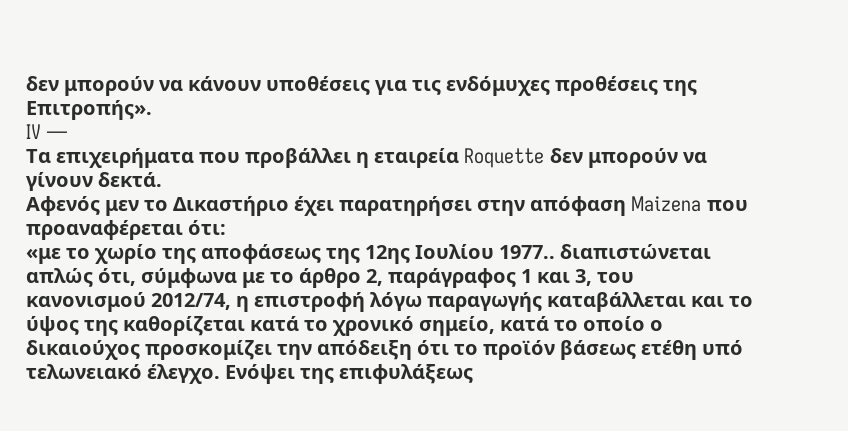δεν μπορούν να κάνουν υποθέσεις για τις ενδόμυχες προθέσεις της Επιτροπής».
IV —
Τα επιχειρήματα που προβάλλει η εταιρεία Roquette δεν μπορούν να γίνουν δεκτά.
Αφενός μεν το Δικαστήριο έχει παρατηρήσει στην απόφαση Maizena που προαναφέρεται ότι:
«με το χωρίο της αποφάσεως της 12ης Ιουλίου 1977.. διαπιστώνεται απλώς ότι, σύμφωνα με το άρθρο 2, παράγραφος 1 και 3, του κανονισμού 2012/74, η επιστροφή λόγω παραγωγής καταβάλλεται και το ύψος της καθορίζεται κατά το χρονικό σημείο, κατά το οποίο ο δικαιούχος προσκομίζει την απόδειξη ότι το προϊόν βάσεως ετέθη υπό τελωνειακό έλεγχο. Ενόψει της επιφυλάξεως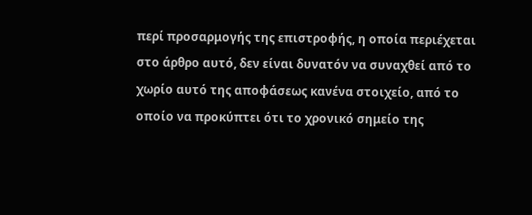περί προσαρμογής της επιστροφής, η οποία περιέχεται στο άρθρο αυτό, δεν είναι δυνατόν να συναχθεί από το χωρίο αυτό της αποφάσεως κανένα στοιχείο, από το οποίο να προκύπτει ότι το χρονικό σημείο της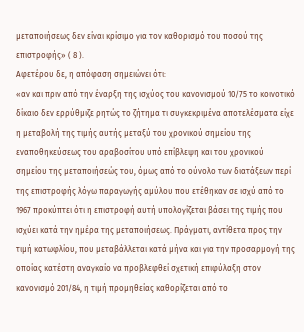μεταποιήσεως δεν είναι κρίσιμο για τον καθορισμό του ποσού της επιστροφής» ( 8 ).
Αφετέρου δε, η απόφαση σημειώνει ότι:
«αν και πριν από την έναρξη της ισχύος του κανονισμού 10/75 το κοινοτικό δίκαιο δεν ερρύθμιζε ρητώς το ζήτημα τι συγκεκριμένα αποτελέσματα είχε η μεταβολή της τιμής αυτής μεταξύ του χρονικού σημείου της εναποθηκεύσεως του αραβοσίτου υπό επίβλεψη και του χρονικού σημείου της μεταποιήσεώς του, όμως από το ούνολο των διατάξεων περί της επιστροφής λόγω παραγωγής αμύλου που ετέθηκαν σε ισχύ από το 1967 προκύπτει ότι η επιστροφή αυτή υπολογίζεται βάσει της τιμής που ισχύει κατά την ημέρα της μεταποιήσεως. Πράγματι, αντίθετα προς την τιμή κατωφλίου, που μεταβάλλεται κατά μήνα και για την προσαρμογή της οποίας κατέστη αναγκαίο να προβλεφθεί σχετική επιφύλαξη στον κανονισμό 201/84, η τιμή προμηθείας καθορίζεται από το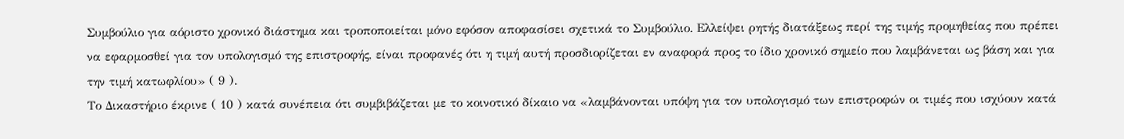Συμβούλιο για αόριστο χρονικό διάστημα και τροποποιείται μόνο εφόσον αποφασίσει σχετικά το Συμβούλιο. Ελλείψει ρητής διατάξεως περί της τιμής προμηθείας που πρέπει να εφαρμοσθεί για τον υπολογισμό της επιστροφής, είναι προφανές ότι η τιμή αυτή προσδιορίζεται εν αναφορά προς το ίδιο χρονικό σημείο που λαμβάνεται ως βάση και για την τιμή κατωφλίου» ( 9 ).
Το Δικαστήριο έκρινε ( 10 ) κατά συνέπεια ότι συμβιβάζεται με το κοινοτικό δίκαιο να «λαμβάνονται υπόψη για τον υπολογισμό των επιστροφών οι τιμές που ισχύουν κατά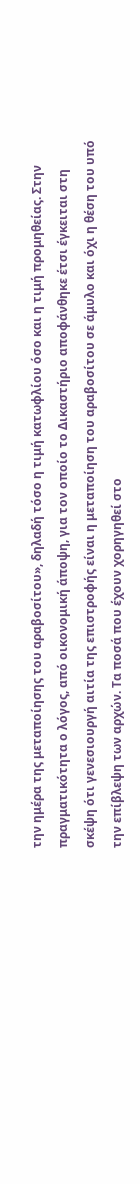την ημέρα της μεταποίησης του αραβοσίτου», δηλαδή τόσο η τιμή κατωφλίου όσο και η τιμή προμηθείας. Στην πραγματικότητα ο λόγος, από οικονομική άποψη, για τον οποίο το Δικαστήριο αποφάνθηκε έτσι έγκειται στη σκέψη ότι γενεσιουργή αιτία της επιστροφής είναι η μεταποίηση του αραβοσίτου σε άμυλο και όχι η θέση του υπό την επίβλεψη των αρχών. Τα ποσά που έχουν χορηγηθεί στο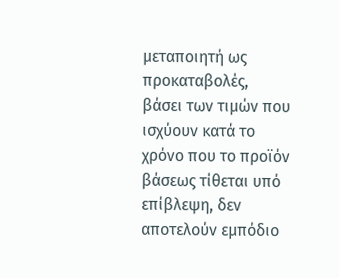μεταποιητή ως προκαταβολές, βάσει των τιμών που ισχύουν κατά το χρόνο που το προϊόν βάσεως τίθεται υπό επίβλεψη, δεν αποτελούν εμπόδιο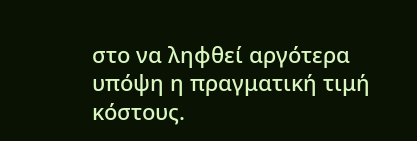στο να ληφθεί αργότερα υπόψη η πραγματική τιμή κόστους.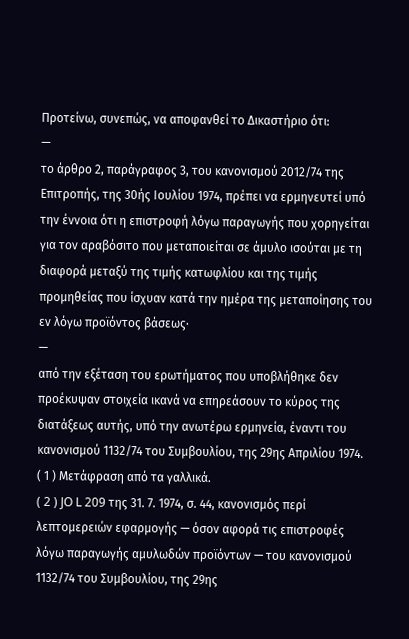Προτείνω, συνεπώς, να αποφανθεί το Δικαστήριο ότι:
—
το άρθρο 2, παράγραφος 3, του κανονισμού 2012/74 της Επιτροπής, της 30ής Ιουλίου 1974, πρέπει να ερμηνευτεί υπό την έννοια ότι η επιστροφή λόγω παραγωγής που χορηγείται για τον αραβόσιτο που μεταποιείται σε άμυλο ισούται με τη διαφορά μεταξύ της τιμής κατωφλίου και της τιμής προμηθείας που ίσχυαν κατά την ημέρα της μεταποίησης του εν λόγω προϊόντος βάσεως·
—
από την εξέταση του ερωτήματος που υποβλήθηκε δεν προέκυψαν στοιχεία ικανά να επηρεάσουν το κύρος της διατάξεως αυτής, υπό την ανωτέρω ερμηνεία, έναντι του κανονισμού 1132/74 του Συμβουλίου, της 29ης Απριλίου 1974.
( 1 ) Μετάφραση από τα γαλλικά.
( 2 ) JO L 209 της 31. 7. 1974, σ. 44, κανονισμός περί λεπτομερειών εφαρμογής — όσον αφορά τις επιστροφές λόγω παραγωγής αμυλωδών προϊόντων — του κανονισμού 1132/74 του Συμβουλίου, της 29ης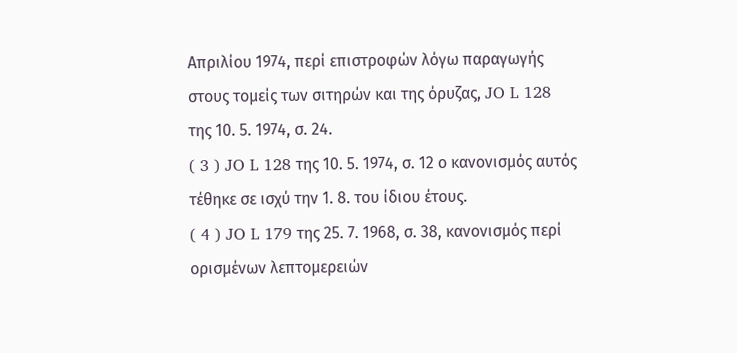Απριλίου 1974, περί επιστροφών λόγω παραγωγής στους τομείς των σιτηρών και της όρυζας, JO L 128 της 10. 5. 1974, σ. 24.
( 3 ) JO L 128 της 10. 5. 1974, σ. 12 ο κανονισμός αυτός τέθηκε σε ισχύ την 1. 8. του ίδιου έτους.
( 4 ) JO L 179 της 25. 7. 1968, σ. 38, κανονισμός περί ορισμένων λεπτομερειών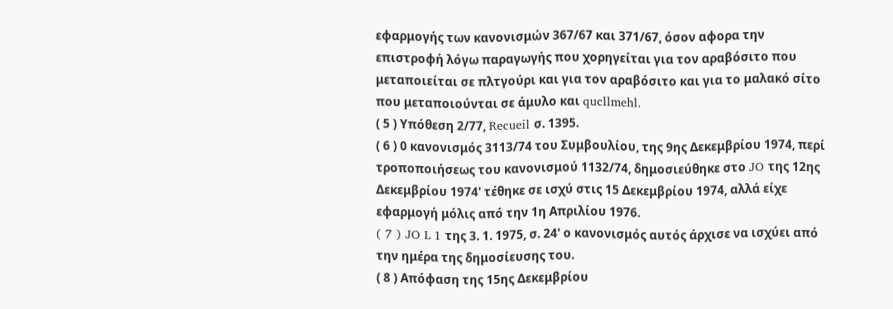εφαρμογής των κανονισμών 367/67 και 371/67, όσον αφορα την επιστροφή λόγω παραγωγής που χορηγείται για τον αραβόσιτο που μεταποιείται σε πλτγούρι και για τον αραβόσιτο και για το μαλακό σίτο που μεταποιούνται σε άμυλο και qucllmehl.
( 5 ) Υπόθεση 2/77, Recueil σ. 1395.
( 6 ) 0 κανονισμός 3113/74 του Συμβουλίου, της 9ης Δεκεμβρίου 1974, περί τροποποιήσεως του κανονισμού 1132/74, δημοσιεύθηκε στο JO της 12ης Δεκεμβρίου 1974' τέθηκε σε ισχύ στις 15 Δεκεμβρίου 1974, αλλά είχε εφαρμογή μόλις από την 1η Απριλίου 1976.
( 7 ) JO L 1 της 3. 1. 1975, σ. 24' ο κανονισμός αυτός άρχισε να ισχύει από την ημέρα της δημοσίευσης του.
( 8 ) Απόφαση της 15ης Δεκεμβρίου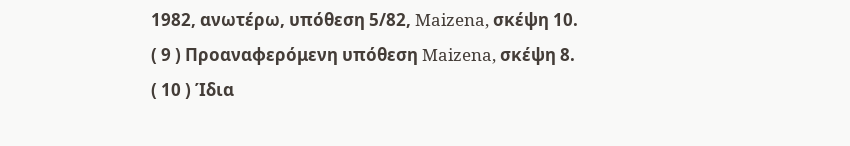1982, ανωτέρω, υπόθεση 5/82, Maizena, σκέψη 10.
( 9 ) Προαναφερόμενη υπόθεση Maizena, σκέψη 8.
( 10 ) Ίδια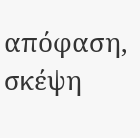απόφαση, σκέψη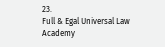23.
Full & Egal Universal Law Academy